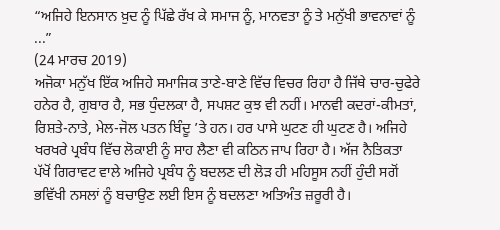“ਅਜਿਹੇ ਇਨਸਾਨ ਖ਼ੁਦ ਨੂੰ ਪਿੱਛੇ ਰੱਖ ਕੇ ਸਮਾਜ ਨੂੰ, ਮਾਨਵਤਾ ਨੂੰ ਤੇ ਮਨੁੱਖੀ ਭਾਵਨਾਵਾਂ ਨੂੰ ...”
(24 ਮਾਰਚ 2019)
ਅਜੋਕਾ ਮਨੁੱਖ ਇੱਕ ਅਜਿਹੇ ਸਮਾਜਿਕ ਤਾਣੇ-ਬਾਣੇ ਵਿੱਚ ਵਿਚਰ ਰਿਹਾ ਹੈ ਜਿੱਥੇ ਚਾਰ-ਚੁਫੇਰੇ ਹਨੇਰ ਹੈ, ਗੁਬਾਰ ਹੈ, ਸਭ ਧੁੰਦਲਕਾ ਹੈ, ਸਪਸ਼ਟ ਕੁਝ ਵੀ ਨਹੀਂ। ਮਾਨਵੀ ਕਦਰਾਂ-ਕੀਮਤਾਂ, ਰਿਸ਼ਤੇ-ਨਾਤੇ, ਮੇਲ-ਜੋਲ ਪਤਨ ਬਿੰਦੂ ’ਤੇ ਹਨ। ਹਰ ਪਾਸੇ ਘੁਟਣ ਹੀ ਘੁਟਣ ਹੈ। ਅਜਿਹੇ ਖਰਖਰੇ ਪ੍ਰਬੰਧ ਵਿੱਚ ਲੋਕਾਈ ਨੂੰ ਸਾਹ ਲੈਣਾ ਵੀ ਕਠਿਨ ਜਾਪ ਰਿਹਾ ਹੈ। ਅੱਜ ਨੈਤਿਕਤਾ ਪੱਖੋਂ ਗਿਰਾਵਟ ਵਾਲੇ ਅਜਿਹੇ ਪ੍ਰਬੰਧ ਨੂੰ ਬਦਲਣ ਦੀ ਲੋੜ ਹੀ ਮਹਿਸੂਸ ਨਹੀਂ ਹੁੰਦੀ ਸਗੋਂ ਭਵਿੱਖੀ ਨਸਲਾਂ ਨੂੰ ਬਚਾਉਣ ਲਈ ਇਸ ਨੂੰ ਬਦਲਣਾ ਅਤਿਅੰਤ ਜ਼ਰੂਰੀ ਹੈ।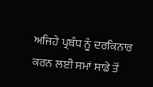ਅਜਿਹੇ ਪ੍ਰਬੰਧ ਨੂੰ ਦਰਕਿਨਾਰ ਕਰਨ ਲਈ ਸਮਾਂ ਸਾਡੇ ਤੋਂ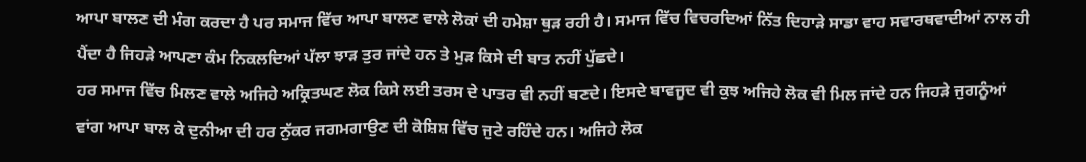ਆਪਾ ਬਾਲਣ ਦੀ ਮੰਗ ਕਰਦਾ ਹੈ ਪਰ ਸਮਾਜ ਵਿੱਚ ਆਪਾ ਬਾਲਣ ਵਾਲੇ ਲੋਕਾਂ ਦੀ ਹਮੇਸ਼ਾ ਥੁੜ ਰਹੀ ਹੈ। ਸਮਾਜ ਵਿੱਚ ਵਿਚਰਦਿਆਂ ਨਿੱਤ ਦਿਹਾੜੇ ਸਾਡਾ ਵਾਹ ਸਵਾਰਥਵਾਦੀਆਂ ਨਾਲ ਹੀ ਪੈਂਦਾ ਹੈ ਜਿਹੜੇ ਆਪਣਾ ਕੰਮ ਨਿਕਲਦਿਆਂ ਪੱਲਾ ਝਾੜ ਤੁਰ ਜਾਂਦੇ ਹਨ ਤੇ ਮੁੜ ਕਿਸੇ ਦੀ ਬਾਤ ਨਹੀਂ ਪੁੱਛਦੇ।
ਹਰ ਸਮਾਜ ਵਿੱਚ ਮਿਲਣ ਵਾਲੇ ਅਜਿਹੇ ਅਕ੍ਰਿਤਘਣ ਲੋਕ ਕਿਸੇ ਲਈ ਤਰਸ ਦੇ ਪਾਤਰ ਵੀ ਨਹੀਂ ਬਣਦੇ। ਇਸਦੇ ਬਾਵਜੂਦ ਵੀ ਕੁਝ ਅਜਿਹੇ ਲੋਕ ਵੀ ਮਿਲ ਜਾਂਦੇ ਹਨ ਜਿਹੜੇ ਜੁਗਨੂੰਆਂ ਵਾਂਗ ਆਪਾ ਬਾਲ ਕੇ ਦੁਨੀਆ ਦੀ ਹਰ ਨੁੱਕਰ ਜਗਮਗਾਉਣ ਦੀ ਕੋਸ਼ਿਸ਼ ਵਿੱਚ ਜੁਟੇ ਰਹਿੰਦੇ ਹਨ। ਅਜਿਹੇ ਲੋਕ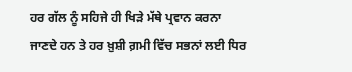ਹਰ ਗੱਲ ਨੂੰ ਸਹਿਜੇ ਹੀ ਖਿੜੇ ਮੱਥੇ ਪ੍ਰਵਾਨ ਕਰਨਾ ਜਾਣਦੇ ਹਨ ਤੇ ਹਰ ਖ਼ੁਸ਼ੀ ਗ਼ਮੀ ਵਿੱਚ ਸਭਨਾਂ ਲਈ ਧਿਰ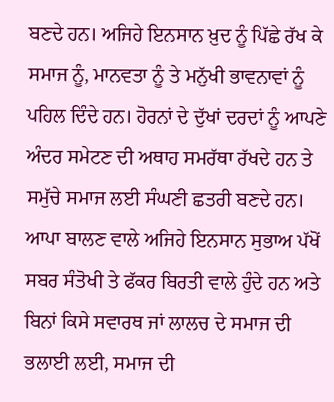ਬਣਦੇ ਹਨ। ਅਜਿਹੇ ਇਨਸਾਨ ਖ਼ੁਦ ਨੂੰ ਪਿੱਛੇ ਰੱਖ ਕੇ ਸਮਾਜ ਨੂੰ, ਮਾਨਵਤਾ ਨੂੰ ਤੇ ਮਨੁੱਖੀ ਭਾਵਨਾਵਾਂ ਨੂੰ ਪਹਿਲ ਦਿੰਦੇ ਹਨ। ਹੋਰਨਾਂ ਦੇ ਦੁੱਖਾਂ ਦਰਦਾਂ ਨੂੰ ਆਪਣੇ ਅੰਦਰ ਸਮੇਟਣ ਦੀ ਅਥਾਹ ਸਮਰੱਥਾ ਰੱਖਦੇ ਹਨ ਤੇ ਸਮੁੱਚੇ ਸਮਾਜ ਲਈ ਸੰਘਣੀ ਛਤਰੀ ਬਣਦੇ ਹਨ। ਆਪਾ ਬਾਲਣ ਵਾਲੇ ਅਜਿਹੇ ਇਨਸਾਨ ਸੁਭਾਅ ਪੱਖੋਂ ਸਬਰ ਸੰਤੋਖੀ ਤੇ ਫੱਕਰ ਬਿਰਤੀ ਵਾਲੇ ਹੁੰਦੇ ਹਨ ਅਤੇ ਬਿਨਾਂ ਕਿਸੇ ਸਵਾਰਥ ਜਾਂ ਲਾਲਚ ਦੇ ਸਮਾਜ ਦੀ ਭਲਾਈ ਲਈ, ਸਮਾਜ ਦੀ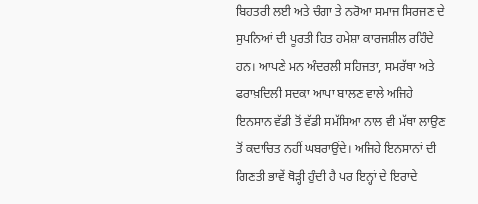ਬਿਹਤਰੀ ਲਈ ਅਤੇ ਚੰਗਾ ਤੇ ਨਰੋਆ ਸਮਾਜ ਸਿਰਜਣ ਦੇ ਸੁਪਨਿਆਂ ਦੀ ਪੂਰਤੀ ਹਿਤ ਹਮੇਸ਼ਾ ਕਾਰਜਸ਼ੀਲ ਰਹਿੰਦੇ ਹਨ। ਆਪਣੇ ਮਨ ਅੰਦਰਲੀ ਸਹਿਜਤਾ, ਸਮਰੱਥਾ ਅਤੇ ਫਰਾਖ਼ਦਿਲੀ ਸਦਕਾ ਆਪਾ ਬਾਲਣ ਵਾਲੇ ਅਜਿਹੇ ਇਨਸਾਨ ਵੱਡੀ ਤੋਂ ਵੱਡੀ ਸਮੱਸਿਆ ਨਾਲ ਵੀ ਮੱਥਾ ਲਾਉਣ ਤੋਂ ਕਦਾਚਿਤ ਨਹੀਂ ਘਬਰਾਉਂਦੇ। ਅਜਿਹੇ ਇਨਸਾਨਾਂ ਦੀ ਗਿਣਤੀ ਭਾਵੇਂ ਥੋੜ੍ਹੀ ਹੁੰਦੀ ਹੈ ਪਰ ਇਨ੍ਹਾਂ ਦੇ ਇਰਾਦੇ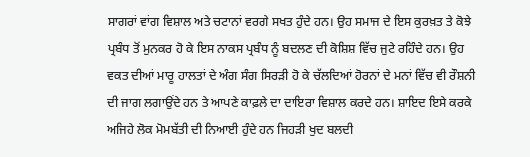ਸਾਗਰਾਂ ਵਾਂਗ ਵਿਸ਼ਾਲ ਅਤੇ ਚਟਾਨਾਂ ਵਰਗੇ ਸਖਤ ਹੁੰਦੇ ਹਨ। ਉਹ ਸਮਾਜ ਦੇ ਇਸ ਕੁਰਖ਼ਤ ਤੇ ਕੋਝੇ ਪ੍ਰਬੰਧ ਤੋਂ ਮੁਨਕਰ ਹੋ ਕੇ ਇਸ ਨਾਕਸ ਪ੍ਰਬੰਧ ਨੂੰ ਬਦਲਣ ਦੀ ਕੋਸ਼ਿਸ਼ ਵਿੱਚ ਜੁਟੇ ਰਹਿੰਦੇ ਹਨ। ਉਹ ਵਕਤ ਦੀਆਂ ਮਾਰੂ ਹਾਲਤਾਂ ਦੇ ਅੰਗ ਸੰਗ ਸਿਰੜੀ ਹੋ ਕੇ ਚੱਲਦਿਆਂ ਹੋਰਨਾਂ ਦੇ ਮਨਾਂ ਵਿੱਚ ਵੀ ਰੌਸ਼ਨੀ ਦੀ ਜਾਗ ਲਗਾਉਂਦੇ ਹਨ ਤੇ ਆਪਣੇ ਕਾਫ਼ਲੇ ਦਾ ਦਾਇਰਾ ਵਿਸ਼ਾਲ ਕਰਦੇ ਹਨ। ਸ਼ਾਇਦ ਇਸੇ ਕਰਕੇ ਅਜਿਹੇ ਲੋਕ ਮੋਮਬੱਤੀ ਦੀ ਨਿਆਈ ਹੁੰਦੇ ਹਨ ਜਿਹੜੀ ਖੁਦ ਬਲਦੀ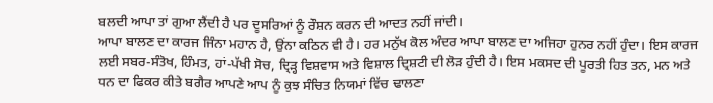ਬਲਦੀ ਆਪਾ ਤਾਂ ਗੁਆ ਲੈਂਦੀ ਹੈ ਪਰ ਦੂਸਰਿਆਂ ਨੂੰ ਰੌਸ਼ਨ ਕਰਨ ਦੀ ਆਦਤ ਨਹੀਂ ਜਾਂਦੀ।
ਆਪਾ ਬਾਲਣ ਦਾ ਕਾਰਜ ਜਿੰਨਾ ਮਹਾਨ ਹੈ, ਉਂਨਾ ਕਠਿਨ ਵੀ ਹੈ। ਹਰ ਮਨੁੱਖ ਕੋਲ ਅੰਦਰ ਆਪਾ ਬਾਲਣ ਦਾ ਅਜਿਹਾ ਹੁਨਰ ਨਹੀਂ ਹੁੰਦਾ। ਇਸ ਕਾਰਜ ਲਈ ਸਬਰ-ਸੰਤੋਖ, ਹਿੰਮਤ, ਹਾਂ-ਪੱਖੀ ਸੋਚ, ਦ੍ਰਿੜ੍ਹ ਵਿਸ਼ਵਾਸ ਅਤੇ ਵਿਸ਼ਾਲ ਦ੍ਰਿਸ਼ਟੀ ਦੀ ਲੋੜ ਹੁੰਦੀ ਹੈ। ਇਸ ਮਕਸਦ ਦੀ ਪੂਰਤੀ ਹਿਤ ਤਨ, ਮਨ ਅਤੇ ਧਨ ਦਾ ਫਿਕਰ ਕੀਤੇ ਬਗੈਰ ਆਪਣੇ ਆਪ ਨੂੰ ਕੁਝ ਸੰਚਿਤ ਨਿਯਮਾਂ ਵਿੱਚ ਢਾਲਣਾ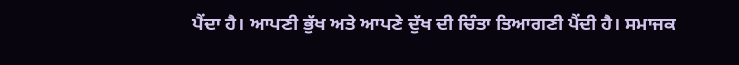ਪੈਂਦਾ ਹੈ। ਆਪਣੀ ਭੁੱਖ ਅਤੇ ਆਪਣੇ ਦੁੱਖ ਦੀ ਚਿੰਤਾ ਤਿਆਗਣੀ ਪੈਂਦੀ ਹੈ। ਸਮਾਜਕ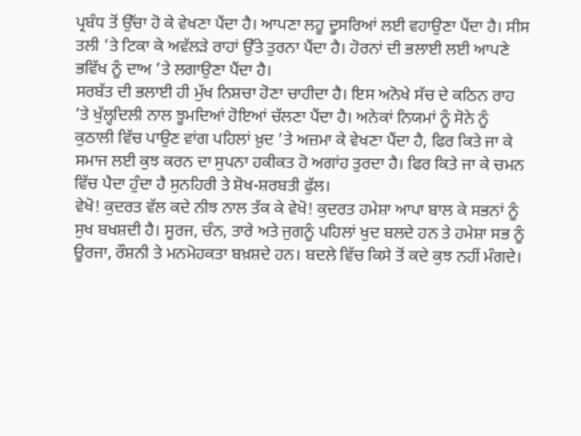ਪ੍ਰਬੰਧ ਤੋਂ ਉੱਚਾ ਹੋ ਕੇ ਵੇਖਣਾ ਪੈਂਦਾ ਹੈ। ਆਪਣਾ ਲਹੂ ਦੂਸਰਿਆਂ ਲਈ ਵਹਾਉਣਾ ਪੈਂਦਾ ਹੈ। ਸੀਸ ਤਲੀ ’ਤੇ ਟਿਕਾ ਕੇ ਅਵੱਲੜੇ ਰਾਹਾਂ ਉੱਤੇ ਤੁਰਨਾ ਪੈਂਦਾ ਹੈ। ਹੋਰਨਾਂ ਦੀ ਭਲਾਈ ਲਈ ਆਪਣੇ ਭਵਿੱਖ ਨੂੰ ਦਾਅ ’ਤੇ ਲਗਾਉਣਾ ਪੈਂਦਾ ਹੈ।
ਸਰਬੱਤ ਦੀ ਭਲਾਈ ਹੀ ਮੁੱਖ ਨਿਸ਼ਚਾ ਹੋਣਾ ਚਾਹੀਦਾ ਹੈ। ਇਸ ਅਨੋਖੇ ਸੱਚ ਦੇ ਕਠਿਨ ਰਾਹ ’ਤੇ ਖੁੱਲ੍ਹਦਿਲੀ ਨਾਲ ਝੂਮਦਿਆਂ ਹੋਇਆਂ ਚੱਲਣਾ ਪੈਂਦਾ ਹੈ। ਅਨੇਕਾਂ ਨਿਯਮਾਂ ਨੂੰ ਸੋਨੇ ਨੂੰ ਕੁਠਾਲੀ ਵਿੱਚ ਪਾਉਣ ਵਾਂਗ ਪਹਿਲਾਂ ਖ਼ੁਦ ’ਤੇ ਅਜ਼ਮਾ ਕੇ ਵੇਖਣਾ ਪੈਂਦਾ ਹੈ, ਫਿਰ ਕਿਤੇ ਜਾ ਕੇ ਸਮਾਜ ਲਈ ਕੁਝ ਕਰਨ ਦਾ ਸੁਪਨਾ ਹਕੀਕਤ ਹੋ ਅਗਾਂਹ ਤੁਰਦਾ ਹੈ। ਫਿਰ ਕਿਤੇ ਜਾ ਕੇ ਚਮਨ ਵਿੱਚ ਪੈਦਾ ਹੁੰਦਾ ਹੈ ਸੁਨਹਿਰੀ ਤੇ ਸ਼ੋਖ-ਸ਼ਰਬਤੀ ਫੁੱਲ।
ਵੇਖੋ! ਕੁਦਰਤ ਵੱਲ ਕਦੇ ਨੀਝ ਨਾਲ ਤੱਕ ਕੇ ਵੇਖੋ! ਕੁਦਰਤ ਹਮੇਸ਼ਾ ਆਪਾ ਬਾਲ ਕੇ ਸਭਨਾਂ ਨੂੰ ਸੁਖ ਬਖਸ਼ਦੀ ਹੈ। ਸੂਰਜ, ਚੰਨ, ਤਾਰੇ ਅਤੇ ਜੁਗਨੂੰ ਪਹਿਲਾਂ ਖੁਦ ਬਲਦੇ ਹਨ ਤੇ ਹਮੇਸ਼ਾ ਸਭ ਨੂੰ ਊਰਜਾ, ਰੌਸ਼ਨੀ ਤੇ ਮਨਮੋਹਕਤਾ ਬਖ਼ਸ਼ਦੇ ਹਨ। ਬਦਲੇ ਵਿੱਚ ਕਿਸੇ ਤੋਂ ਕਦੇ ਕੁਝ ਨਹੀਂ ਮੰਗਦੇ।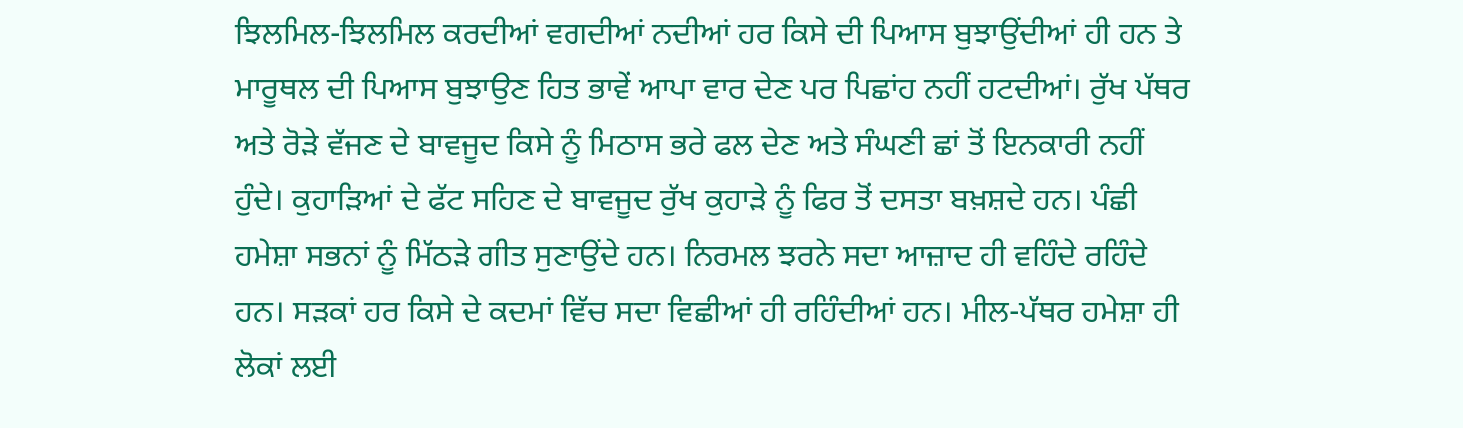ਝਿਲਮਿਲ-ਝਿਲਮਿਲ ਕਰਦੀਆਂ ਵਗਦੀਆਂ ਨਦੀਆਂ ਹਰ ਕਿਸੇ ਦੀ ਪਿਆਸ ਬੁਝਾਉਂਦੀਆਂ ਹੀ ਹਨ ਤੇ ਮਾਰੂਥਲ ਦੀ ਪਿਆਸ ਬੁਝਾਉਣ ਹਿਤ ਭਾਵੇਂ ਆਪਾ ਵਾਰ ਦੇਣ ਪਰ ਪਿਛਾਂਹ ਨਹੀਂ ਹਟਦੀਆਂ। ਰੁੱਖ ਪੱਥਰ ਅਤੇ ਰੋੜੇ ਵੱਜਣ ਦੇ ਬਾਵਜੂਦ ਕਿਸੇ ਨੂੰ ਮਿਠਾਸ ਭਰੇ ਫਲ ਦੇਣ ਅਤੇ ਸੰਘਣੀ ਛਾਂ ਤੋਂ ਇਨਕਾਰੀ ਨਹੀਂ ਹੁੰਦੇ। ਕੁਹਾੜਿਆਂ ਦੇ ਫੱਟ ਸਹਿਣ ਦੇ ਬਾਵਜੂਦ ਰੁੱਖ ਕੁਹਾੜੇ ਨੂੰ ਫਿਰ ਤੋਂ ਦਸਤਾ ਬਖ਼ਸ਼ਦੇ ਹਨ। ਪੰਛੀ ਹਮੇਸ਼ਾ ਸਭਨਾਂ ਨੂੰ ਮਿੱਠੜੇ ਗੀਤ ਸੁਣਾਉਂਦੇ ਹਨ। ਨਿਰਮਲ ਝਰਨੇ ਸਦਾ ਆਜ਼ਾਦ ਹੀ ਵਹਿੰਦੇ ਰਹਿੰਦੇ ਹਨ। ਸੜਕਾਂ ਹਰ ਕਿਸੇ ਦੇ ਕਦਮਾਂ ਵਿੱਚ ਸਦਾ ਵਿਛੀਆਂ ਹੀ ਰਹਿੰਦੀਆਂ ਹਨ। ਮੀਲ-ਪੱਥਰ ਹਮੇਸ਼ਾ ਹੀ ਲੋਕਾਂ ਲਈ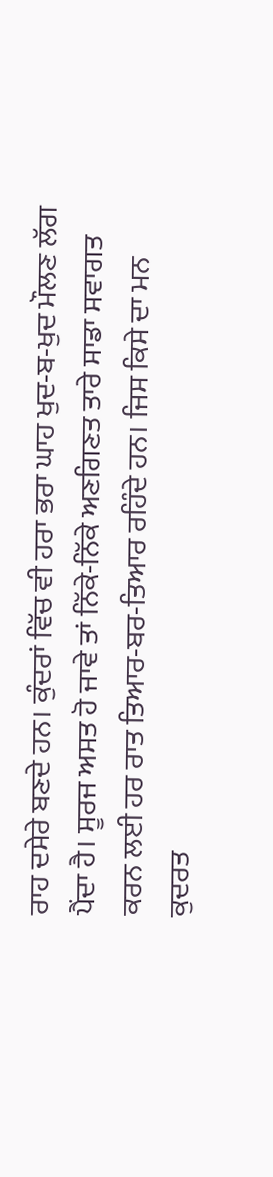ਰਾਹ ਦਸੇਰੇ ਬਣਦੇ ਹਨ। ਕੁੰਦਰਾਂ ਵਿੱਚ ਵੀ ਹਰਾ ਭਰਾ ਘਾਹ ਖੁਦ-ਬ-ਖੁਦ ਮੌਲਣ ਲੱਗ ਪੈਂਦਾ ਹੈ। ਸੂਰਜ ਅਸਤ ਹੋ ਜਾਵੇ ਤਾਂ ਨਿੱਕੇ-ਨਿੱਕੇ ਅਣਗਿਣਤ ਤਾਰੇ ਸਾਡਾ ਸਵਾਗਤ ਕਰਨ ਲਈ ਹਰ ਰਾਤ ਤਿਆਰ-ਬਰ-ਤਿਆਰ ਰਹਿੰਦੇ ਹਨ। ਜਿਸ ਕਿਸੇ ਦਾ ਮਨ ਕੁਦਰਤ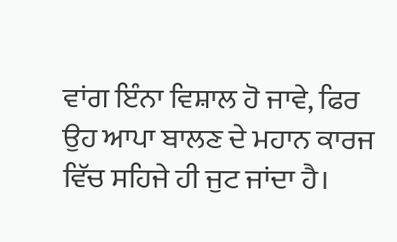ਵਾਂਗ ਇੰਨਾ ਵਿਸ਼ਾਲ ਹੋ ਜਾਵੇ, ਫਿਰ ਉਹ ਆਪਾ ਬਾਲਣ ਦੇ ਮਹਾਨ ਕਾਰਜ ਵਿੱਚ ਸਹਿਜੇ ਹੀ ਜੁਟ ਜਾਂਦਾ ਹੈ।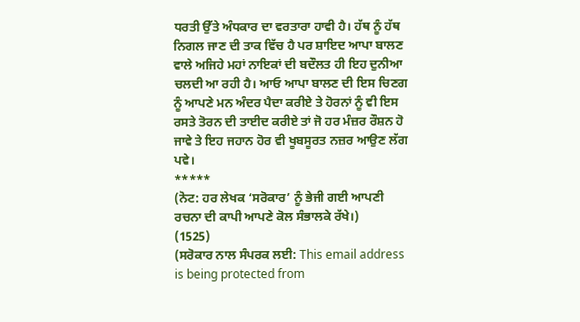ਧਰਤੀ ਉੱਤੇ ਅੰਧਕਾਰ ਦਾ ਵਰਤਾਰਾ ਹਾਵੀ ਹੈ। ਹੱਥ ਨੂੰ ਹੱਥ ਨਿਗਲ ਜਾਣ ਦੀ ਤਾਕ ਵਿੱਚ ਹੈ ਪਰ ਸ਼ਾਇਦ ਆਪਾ ਬਾਲਣ ਵਾਲੇ ਅਜਿਹੇ ਮਹਾਂ ਨਾਇਕਾਂ ਦੀ ਬਦੌਲਤ ਹੀ ਇਹ ਦੁਨੀਆ ਚਲਦੀ ਆ ਰਹੀ ਹੈ। ਆਓ ਆਪਾ ਬਾਲਣ ਦੀ ਇਸ ਚਿਣਗ ਨੂੰ ਆਪਣੇ ਮਨ ਅੰਦਰ ਪੈਦਾ ਕਰੀਏ ਤੇ ਹੋਰਨਾਂ ਨੂੰ ਵੀ ਇਸ ਰਸਤੇ ਤੋਰਨ ਦੀ ਤਾਈਦ ਕਰੀਏ ਤਾਂ ਜੋ ਹਰ ਮੰਜ਼ਰ ਰੌਸ਼ਨ ਹੋ ਜਾਵੇ ਤੇ ਇਹ ਜਹਾਨ ਹੋਰ ਵੀ ਖੂਬਸੂਰਤ ਨਜ਼ਰ ਆਉਣ ਲੱਗ ਪਵੇ।
*****
(ਨੋਟ: ਹਰ ਲੇਖਕ ‘ਸਰੋਕਾਰ’ ਨੂੰ ਭੇਜੀ ਗਈ ਆਪਣੀ ਰਚਨਾ ਦੀ ਕਾਪੀ ਆਪਣੇ ਕੋਲ ਸੰਭਾਲਕੇ ਰੱਖੇ।)
(1525)
(ਸਰੋਕਾਰ ਨਾਲ ਸੰਪਰਕ ਲਈ: This email address is being protected from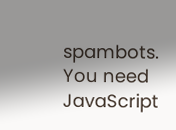spambots. You need JavaScript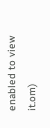enabled to view it.om)